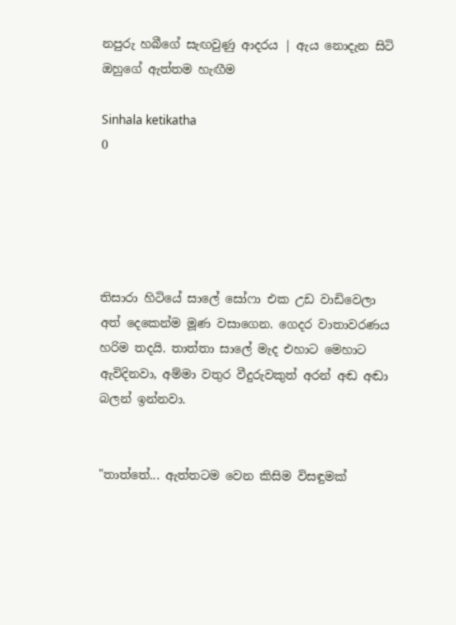නපුරු හබීගේ සැඟවුණු ආදරය | ඇය නොදැන සිටි ඔහුගේ ඇත්තම හැඟීම

Sinhala ketikatha
0





තිසාරා හිටියේ සාලේ සෝෆා එක උඩ වාඩිවෙලා අත් දෙකෙන්ම මූණ වසාගෙන. ගෙදර වාතාවරණය හරිම තදයි. තාත්තා සාලේ මැද එහාට මෙහාට ඇවිදිනවා, අම්මා වතුර වීදුරුවකුත් අරන් අඬ අඬා බලන් ඉන්නවා.


"තාත්තේ... ඇත්තටම වෙන කිසිම විසඳුමක්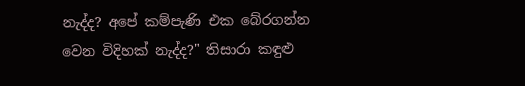නැද්ද? අපේ කම්පැණි එක බේරගන්න වෙන විදිහක් නැද්ද?" තිසාරා කඳුළු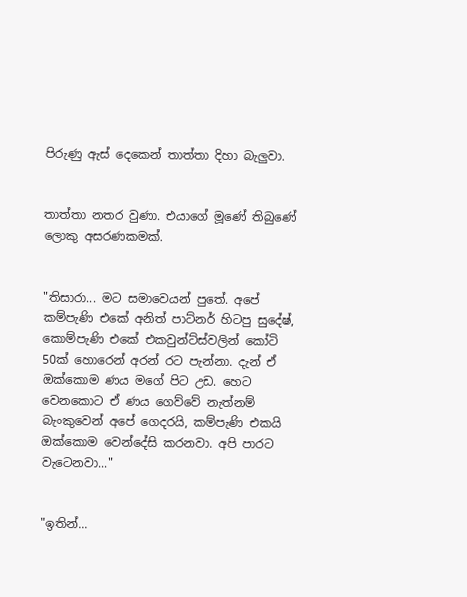පිරුණු ඇස් දෙකෙන් තාත්තා දිහා බැලුවා.


තාත්තා නතර වුණා. එයාගේ මූණේ තිබුණේ ලොකු අසරණකමක්.


"තිසාරා... මට සමාවෙයන් පුතේ. අපේ කම්පැණි එකේ අනිත් පාට්නර් හිටපු සුදේෂ්, කොම්පැණි එකේ එකවුන්ට්ස්වලින් කෝටි 50ක් හොරෙන් අරන් රට පැන්නා. දැන් ඒ ඔක්කොම ණය මගේ පිට උඩ. හෙට වෙනකොට ඒ ණය ගෙව්වේ නැත්නම් බැංකුවෙන් අපේ ගෙදරයි, කම්පැණි එකයි ඔක්කොම වෙන්දේසි කරනවා. අපි පාරට වැටෙනවා..."


"ඉතින්...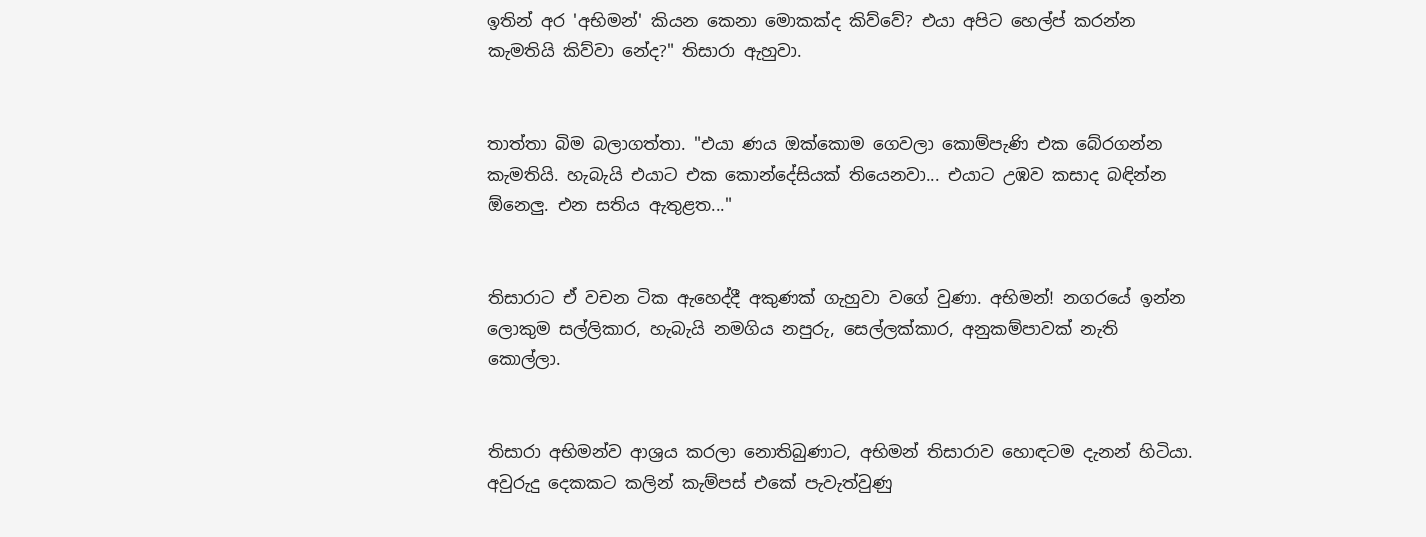ඉතින් අර 'අභිමන්' කියන කෙනා මොකක්ද කිව්වේ? එයා අපිට හෙල්ප් කරන්න කැමතියි කිව්වා නේද?" තිසාරා ඇහුවා.


තාත්තා බිම බලාගත්තා. "එයා ණය ඔක්කොම ගෙවලා කොම්පැණි එක බේරගන්න කැමතියි. හැබැයි එයාට එක කොන්දේසියක් තියෙනවා... එයාට උඹව කසාද බඳින්න ඕනෙලු. එන සතිය ඇතුළත..."


තිසාරාට ඒ වචන ටික ඇහෙද්දී අකුණක් ගැහුවා වගේ වුණා. අභිමන්! නගරයේ ඉන්න ලොකුම සල්ලිකාර, හැබැයි නමගිය නපුරු, සෙල්ලක්කාර, අනුකම්පාවක් නැති කොල්ලා.


තිසාරා අභිමන්ව ආශ්‍රය කරලා නොතිබුණාට, අභිමන් තිසාරාව හොඳටම දැනන් හිටියා. අවුරුදු දෙකකට කලින් කැම්පස් එකේ පැවැත්වුණු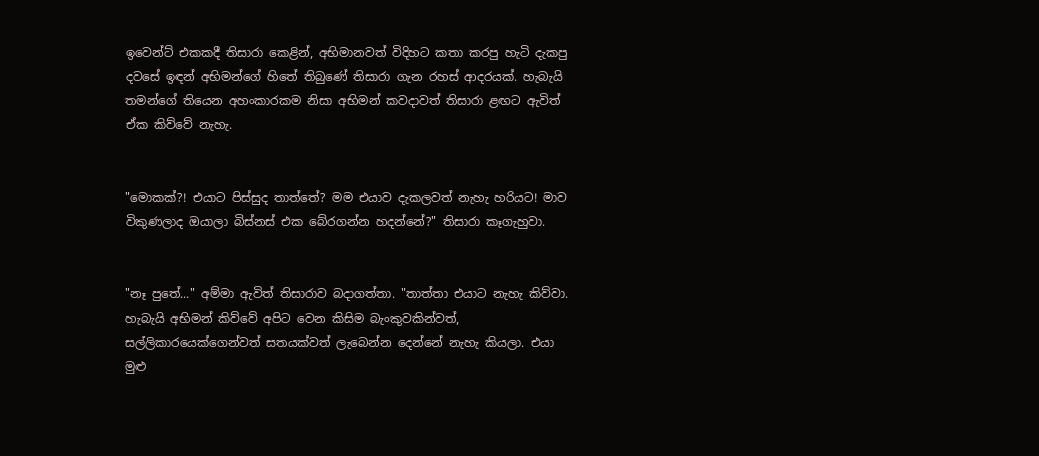ඉවෙන්ට් එකකදී තිසාරා කෙළින්, අභිමානවත් විදිහට කතා කරපු හැටි දැකපු දවසේ ඉඳන් අභිමන්ගේ හිතේ තිබුණේ තිසාරා ගැන රහස් ආදරයක්. හැබැයි තමන්ගේ තියෙන අහංකාරකම නිසා අභිමන් කවදාවත් තිසාරා ළඟට ඇවිත් ඒක කිව්වේ නැහැ.


"මොකක්?! එයාට පිස්සුද තාත්තේ? මම එයාව දැකලවත් නැහැ හරියට! මාව විකුණලාද ඔයාලා බිස්නස් එක බේරගන්න හදන්නේ?" තිසාරා කෑගැහුවා.


"නෑ පුතේ..." අම්මා ඇවිත් තිසාරාව බදාගත්තා. "තාත්තා එයාට නැහැ කිව්වා. හැබැයි අභිමන් කිව්වේ අපිට වෙන කිසිම බැංකුවකින්වත්, සල්ලිකාරයෙක්ගෙන්වත් සතයක්වත් ලැබෙන්න දෙන්නේ නැහැ කියලා. එයා මුළු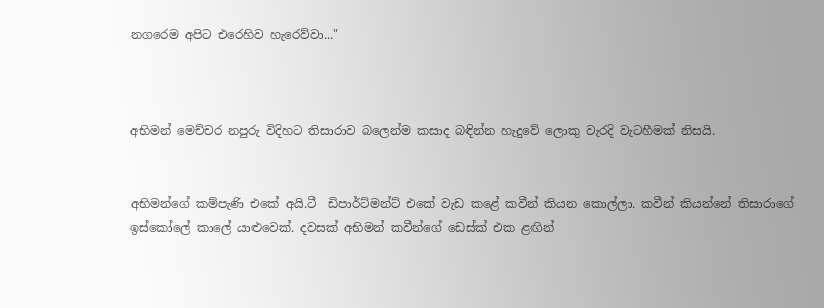නගරෙම අපිට එරෙහිව හැරෙව්වා..."



අභිමන් මෙච්චර නපුරු විදිහට තිසාරාව බලෙන්ම කසාද බඳින්න හැදුවේ ලොකු වැරදි වැටහීමක් නිසයි.


අභිමන්ගේ කම්පැණි එකේ අයි.ටී  ඩිපාර්ට්මන්ට් එකේ වැඩ කළේ කවීන් කියන කොල්ලා. කවීන් කියන්නේ තිසාරාගේ ඉස්කෝලේ කාලේ යාළුවෙක්. දවසක් අභිමන් කවීන්ගේ ඩෙස්ක් එක ළඟින්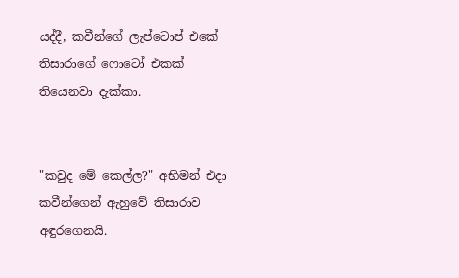යද්දී, කවීන්ගේ ලැප්ටොප් එකේ තිසාරාගේ ෆොටෝ එකක් තියෙනවා දැක්කා.


"කවුද මේ කෙල්ල?" අභිමන් එදා කවීන්ගෙන් ඇහුවේ තිසාරාව අඳුරගෙනයි.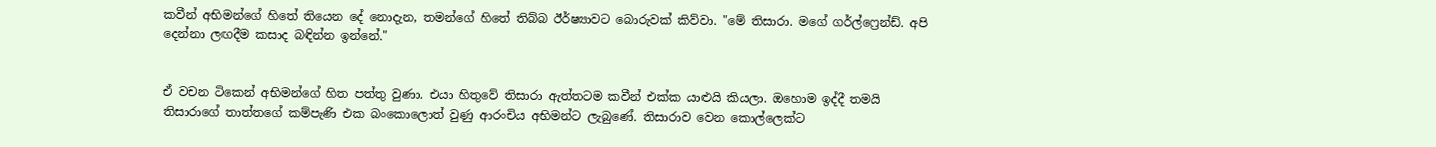කවීන් අභිමන්ගේ හිතේ තියෙන දේ නොදැන, තමන්ගේ හිතේ තිබ්බ ඊර්ෂ්‍යාවට බොරුවක් කිව්වා. "මේ තිසාරා. මගේ ගර්ල්ෆ්‍රෙන්ඩ්. අපි දෙන්නා ලඟදීම කසාද බඳින්න ඉන්නේ."


ඒ වචන ටිකෙන් අභිමන්ගේ හිත පත්තු වුණා. එයා හිතුවේ තිසාරා ඇත්තටම කවීන් එක්ක යාළුයි කියලා. ඔහොම ඉද්දී තමයි තිසාරාගේ තාත්තගේ කම්පැණි එක බංකොලොත් වුණු ආරංචිය අභිමන්ට ලැබුණේ. තිසාරාව වෙන කොල්ලෙක්ට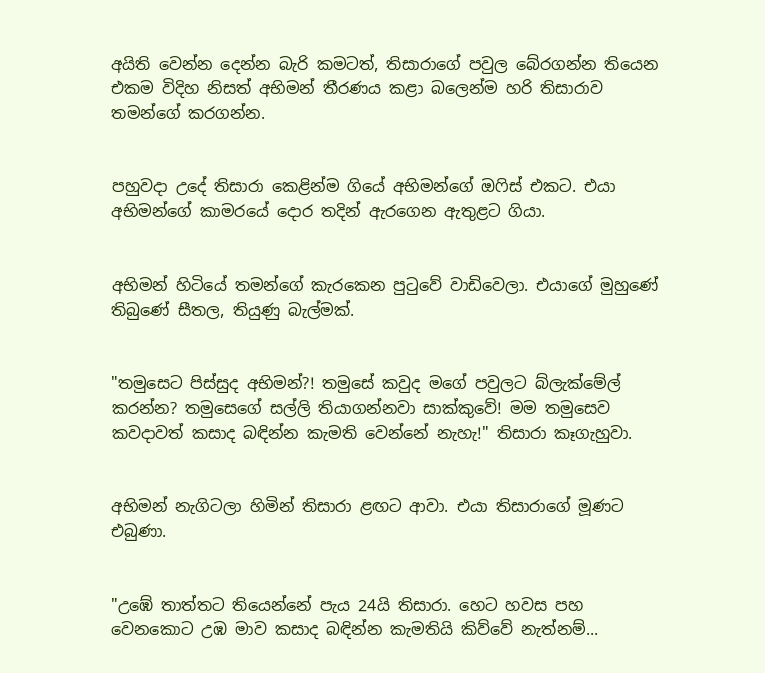අයිති වෙන්න දෙන්න බැරි කමටත්, තිසාරාගේ පවුල බේරගන්න තියෙන එකම විදිහ නිසත් අභිමන් තීරණය කළා බලෙන්ම හරි තිසාරාව තමන්ගේ කරගන්න.


පහුවදා උදේ තිසාරා කෙළින්ම ගියේ අභිමන්ගේ ඔෆිස් එකට. එයා අභිමන්ගේ කාමරයේ දොර තදින් ඇරගෙන ඇතුළට ගියා.


අභිමන් හිටියේ තමන්ගේ කැරකෙන පුටුවේ වාඩිවෙලා. එයාගේ මුහුණේ තිබුණේ සීතල, තියුණු බැල්මක්.


"තමුසෙට පිස්සුද අභිමන්?! තමුසේ කවුද මගේ පවුලට බ්ලැක්මේල් කරන්න? තමුසෙගේ සල්ලි තියාගන්නවා සාක්කුවේ! මම තමුසෙව කවදාවත් කසාද බඳින්න කැමති වෙන්නේ නැහැ!" තිසාරා කෑගැහුවා.


අභිමන් නැගිටලා හිමින් තිසාරා ළඟට ආවා. එයා තිසාරාගේ මූණට එබුණා.


"උඹේ තාත්තට තියෙන්නේ පැය 24යි තිසාරා. හෙට හවස පහ වෙනකොට උඹ මාව කසාද බඳින්න කැමතියි කිව්වේ නැත්නම්...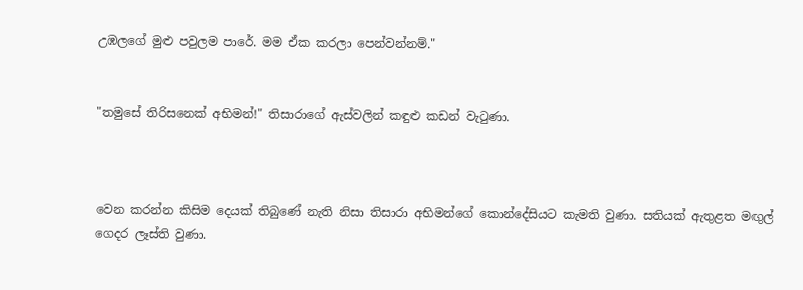උඹලගේ මුළු පවුලම පාරේ. මම ඒක කරලා පෙන්වන්නම්."


"තමුසේ තිරිසනෙක් අභිමන්!" තිසාරාගේ ඇස්වලින් කඳුළු කඩන් වැටුණා.



වෙන කරන්න කිසිම දෙයක් තිබුණේ නැති නිසා තිසාරා අභිමන්ගේ කොන්දේසියට කැමති වුණා. සතියක් ඇතුළත මඟුල් ගෙදර ලෑස්ති වුණා.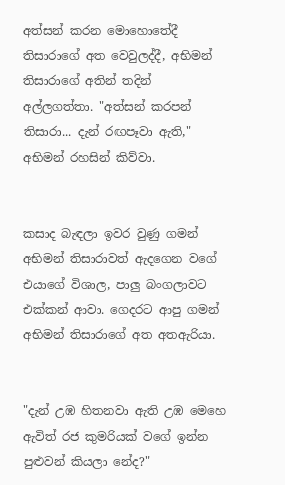අත්සන් කරන මොහොතේදී තිසාරාගේ අත වෙවුලද්දී, අභිමන් තිසාරාගේ අතින් තදින් අල්ලගත්තා. "අත්සන් කරපන් තිසාරා... දැන් රඟපෑවා ඇති," අභිමන් රහසින් කිව්වා.


කසාද බැඳලා ඉවර වුණු ගමන් අභිමන් තිසාරාවත් ඇදගෙන වගේ එයාගේ විශාල, පාලු බංගලාවට එක්කන් ආවා. ගෙදරට ආපු ගමන් අභිමන් තිසාරාගේ අත අතඇරියා.


"දැන් උඹ හිතනවා ඇති උඹ මෙහෙ ඇවිත් රජ කුමරියක් වගේ ඉන්න පුළුවන් කියලා නේද?"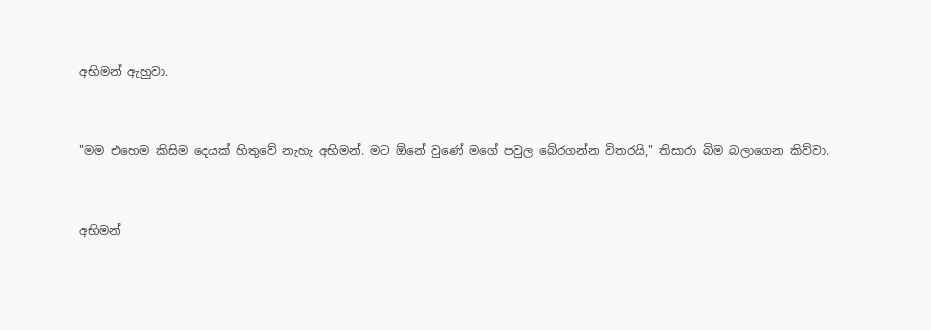අභිමන් ඇහුවා.


"මම එහෙම කිසිම දෙයක් හිතුවේ නැහැ අභිමන්. මට ඕනේ වුණේ මගේ පවුල බේරගන්න විතරයි," තිසාරා බිම බලාගෙන කිව්වා.


අභිමන්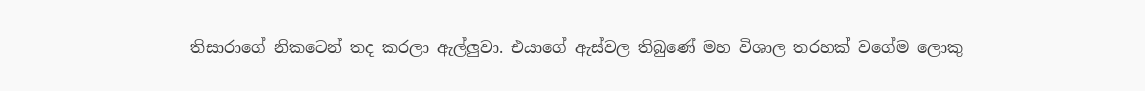තිසාරාගේ නිකටෙන් තද කරලා ඇල්ලුවා. එයාගේ ඇස්වල තිබුණේ මහ විශාල තරහක් වගේම ලොකු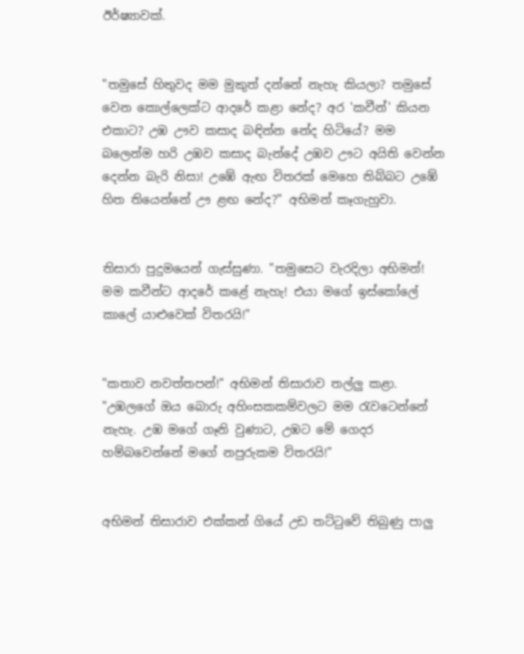ඊර්ෂ්‍යාවක්.


"තමුසේ හිතුවද මම මුකුත් දන්නේ නැහැ කියලා? තමුසේ වෙන කොල්ලෙක්ට ආදරේ කළා නේද? අර 'කවීන්' කියන එකාට? උඹ ඌව කසාද බඳින්න නේද හිටියේ? මම බලෙන්ම හරි උඹව කසාද බැන්දේ උඹව ඌට අයිති වෙන්න දෙන්න බැරි නිසා! උඹේ ඇඟ විතරක් මෙහෙ තිබ්බට උඹේ හිත තියෙන්නේ ඌ ළඟ නේද?" අභිමන් කෑගැහුවා.


තිසාරා පුදුමයෙන් ගැස්සුණා. "තමුසෙට වැරදිලා අභිමන්! මම කවීන්ට ආදරේ කළේ නැහැ! එයා මගේ ඉස්කෝලේ කාලේ යාළුවෙක් විතරයි!"


"කතාව නවත්තපන්!" අභිමන් තිසාරාව තල්ලු කළා. "උඹලගේ ඔය බොරු අහිංසකකම්වලට මම රැවටෙන්නේ නැහැ. උඹ මගේ ගෑනි වුණාට, උඹට මේ ගෙදර හම්බවෙන්නේ මගේ නපුරුකම විතරයි!"


අභිමන් තිසාරාව එක්කන් ගියේ උඩ තට්ටුවේ තිබුණු පාලු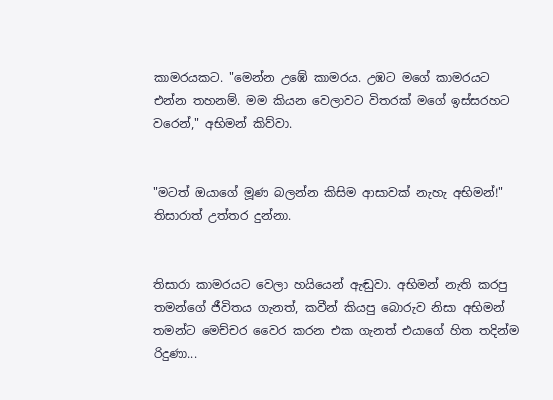කාමරයකට. "මෙන්න උඹේ කාමරය. උඹට මගේ කාමරයට එන්න තහනම්. මම කියන වෙලාවට විතරක් මගේ ඉස්සරහට වරෙන්," අභිමන් කිව්වා.


"මටත් ඔයාගේ මූණ බලන්න කිසිම ආසාවක් නැහැ අභිමන්!" තිසාරාත් උත්තර දුන්නා.


තිසාරා කාමරයට වෙලා හයියෙන් ඇඬුවා. අභිමන් නැති කරපු තමන්ගේ ජීවිතය ගැනත්, කවීන් කියපු බොරුව නිසා අභිමන් තමන්ට මෙච්චර වෛර කරන එක ගැනත් එයාගේ හිත තදින්ම රිදුණා...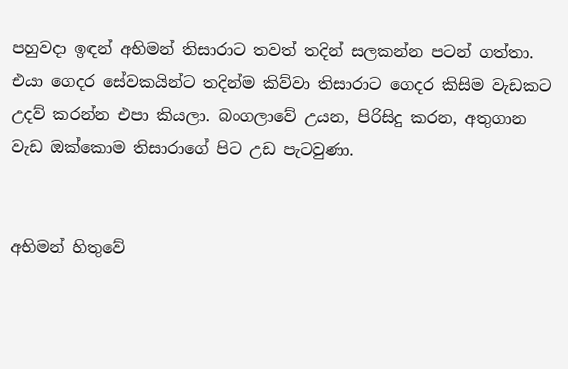පහුවදා ඉඳන් අභිමන් තිසාරාට තවත් තදින් සලකන්න පටන් ගත්තා. එයා ගෙදර සේවකයින්ට තදින්ම කිව්වා තිසාරාට ගෙදර කිසිම වැඩකට උදව් කරන්න එපා කියලා. බංගලාවේ උයන, පිරිසිදු කරන, අතුගාන වැඩ ඔක්කොම තිසාරාගේ පිට උඩ පැටවුණා.


අභිමන් හිතුවේ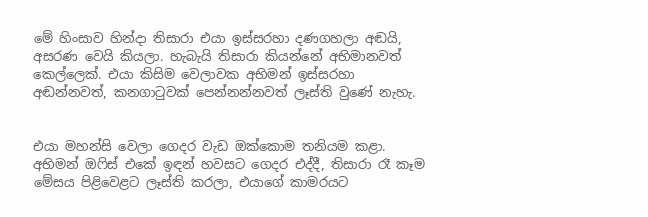මේ හිංසාව හින්දා තිසාරා එයා ඉස්සරහා දණගහලා අඬයි, අසරණ වෙයි කියලා. හැබැයි තිසාරා කියන්නේ අභිමානවත් කෙල්ලෙක්. එයා කිසිම වෙලාවක අභිමන් ඉස්සරහා අඬන්නවත්, කනගාටුවක් පෙන්නන්නවත් ලෑස්ති වුණේ නැහැ.


එයා මහන්සි වෙලා ගෙදර වැඩ ඔක්කොම තනියම කළා. අභිමන් ඔෆිස් එකේ ඉඳන් හවසට ගෙදර එද්දී, තිසාරා රෑ කෑම මේසය පිළිවෙළට ලෑස්ති කරලා, එයාගේ කාමරයට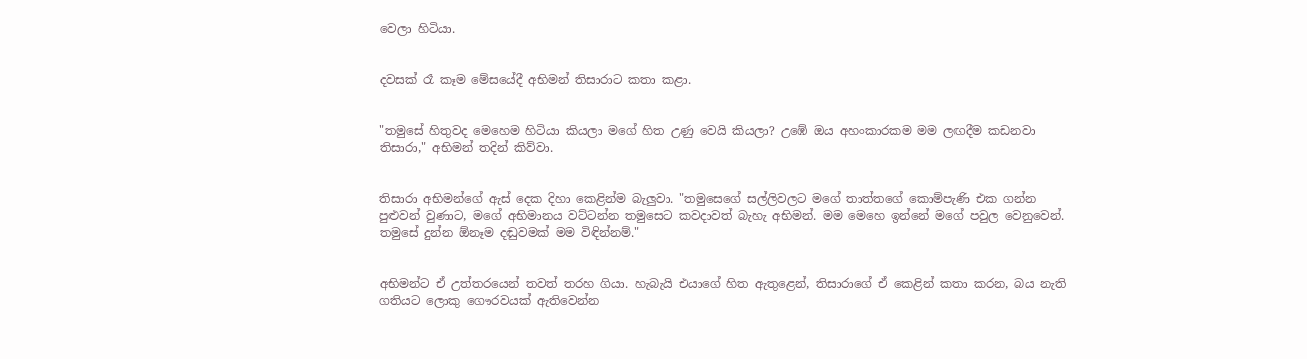වෙලා හිටියා.


දවසක් රෑ කෑම මේසයේදී අභිමන් තිසාරාට කතා කළා.


"තමුසේ හිතුවද මෙහෙම හිටියා කියලා මගේ හිත උණු වෙයි කියලා? උඹේ ඔය අහංකාරකම මම ලඟදීම කඩනවා තිසාරා," අභිමන් තදින් කිව්වා.


තිසාරා අභිමන්ගේ ඇස් දෙක දිහා කෙළින්ම බැලුවා. "තමුසෙගේ සල්ලිවලට මගේ තාත්තගේ කොම්පැණි එක ගන්න පුළුවන් වුණාට, මගේ අභිමානය වට්ටන්න තමුසෙට කවදාවත් බැහැ අභිමන්. මම මෙහෙ ඉන්නේ මගේ පවුල වෙනුවෙන්. තමුසේ දුන්න ඕනෑම දඬුවමක් මම විඳින්නම්."


අභිමන්ට ඒ උත්තරයෙන් තවත් තරහ ගියා. හැබැයි එයාගේ හිත ඇතුළෙන්, තිසාරාගේ ඒ කෙළින් කතා කරන, බය නැති ගතියට ලොකු ගෞරවයක් ඇතිවෙන්න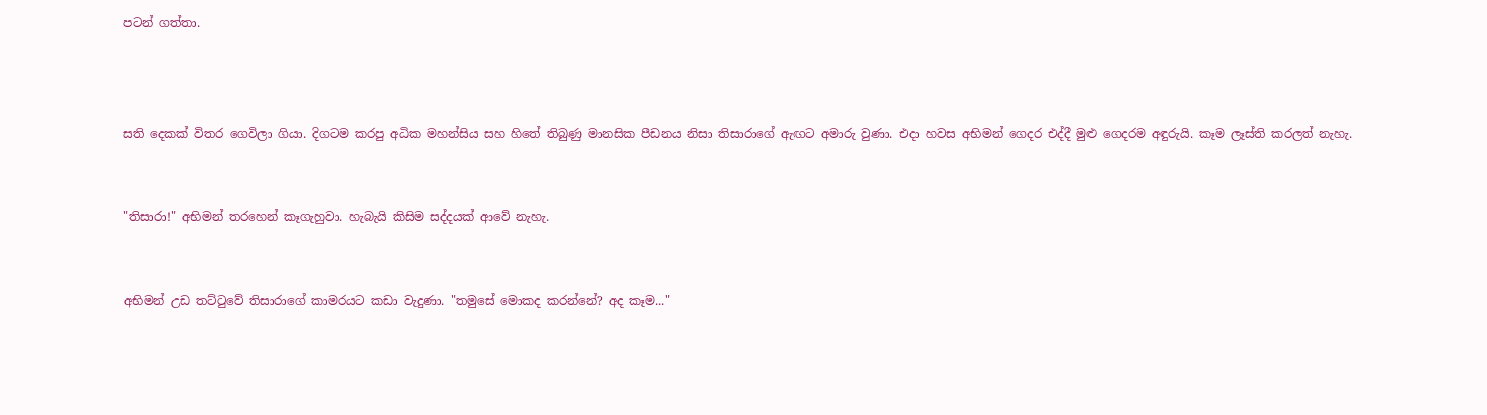පටන් ගත්තා.



සති දෙකක් විතර ගෙවිලා ගියා. දිගටම කරපු අධික මහන්සිය සහ හිතේ තිබුණු මානසික පීඩනය නිසා තිසාරාගේ ඇඟට අමාරු වුණා. එදා හවස අභිමන් ගෙදර එද්දී මුළු ගෙදරම අඳුරුයි. කෑම ලෑස්ති කරලත් නැහැ.


"තිසාරා!" අභිමන් තරහෙන් කෑගැහුවා. හැබැයි කිසිම සද්දයක් ආවේ නැහැ.


අභිමන් උඩ තට්ටුවේ තිසාරාගේ කාමරයට කඩා වැදුණා. "තමුසේ මොකද කරන්නේ? අද කෑම..."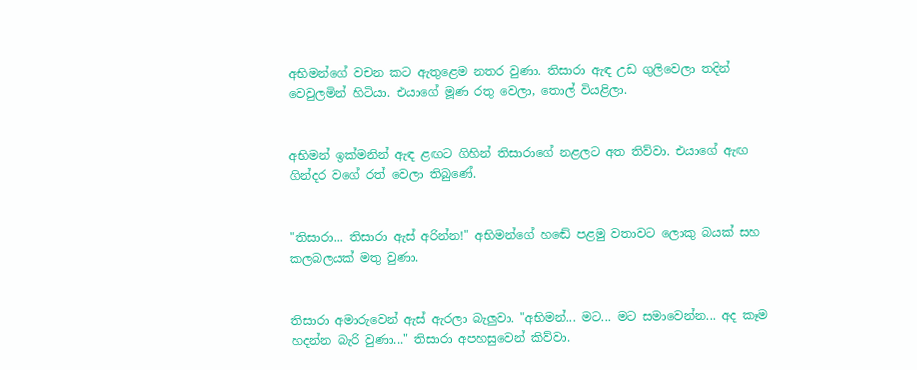අභිමන්ගේ වචන කට ඇතුළෙම නතර වුණා. තිසාරා ඇඳ උඩ ගුලිවෙලා තදින් වෙවුලමින් හිටියා. එයාගේ මූණ රතු වෙලා, තොල් වියළිලා.


අභිමන් ඉක්මනින් ඇඳ ළඟට ගිහින් තිසාරාගේ නළලට අත තිව්වා. එයාගේ ඇඟ ගින්දර වගේ රත් වෙලා තිබුණේ.


"තිසාරා... තිසාරා ඇස් අරින්න!" අභිමන්ගේ හඬේ පළමු වතාවට ලොකු බයක් සහ කලබලයක් මතු වුණා.


තිසාරා අමාරුවෙන් ඇස් ඇරලා බැලුවා. "අභිමන්... මට... මට සමාවෙන්න... අද කෑම හදන්න බැරි වුණා..." තිසාරා අපහසුවෙන් කිව්වා.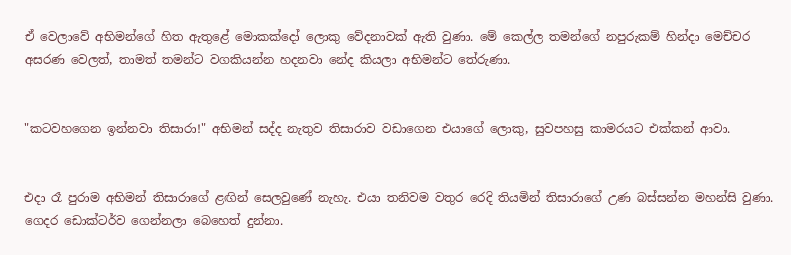ඒ වෙලාවේ අභිමන්ගේ හිත ඇතුළේ මොකක්දෝ ලොකු වේදනාවක් ඇති වුණා. මේ කෙල්ල තමන්ගේ නපුරුකම් හින්දා මෙච්චර අසරණ වෙලත්, තාමත් තමන්ට වගකියන්න හදනවා නේද කියලා අභිමන්ට තේරුණා.


"කටවහගෙන ඉන්නවා තිසාරා!" අභිමන් සද්ද නැතුව තිසාරාව වඩාගෙන එයාගේ ලොකු, සුවපහසු කාමරයට එක්කන් ආවා.


එදා රෑ පුරාම අභිමන් තිසාරාගේ ළඟින් සෙලවුණේ නැහැ. එයා තනිවම වතුර රෙදි තියමින් තිසාරාගේ උණ බස්සන්න මහන්සි වුණා. ගෙදර ඩොක්ටර්ව ගෙන්නලා බෙහෙත් දුන්නා.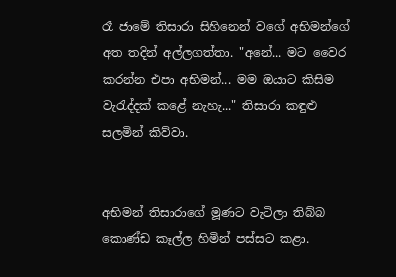රෑ ජාමේ තිසාරා සිහිනෙන් වගේ අභිමන්ගේ අත තදින් අල්ලගත්තා. "අනේ... මට වෛර කරන්න එපා අභිමන්... මම ඔයාට කිසිම වැරැද්දක් කළේ නැහැ..." තිසාරා කඳුළු සලමින් කිව්වා.


අභිමන් තිසාරාගේ මූණට වැටිලා තිබ්බ කොණ්ඩ කෑල්ල හිමින් පස්සට කළා.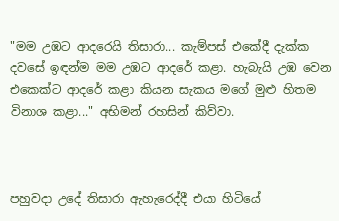"මම උඹට ආදරෙයි තිසාරා... කැම්පස් එකේදී දැක්ක දවසේ ඉඳන්ම මම උඹට ආදරේ කළා. හැබැයි උඹ වෙන එකෙක්ට ආදරේ කළා කියන සැකය මගේ මුළු හිතම විනාශ කළා..." අභිමන් රහසින් කිව්වා.



පහුවදා උදේ තිසාරා ඇහැරෙද්දී එයා හිටියේ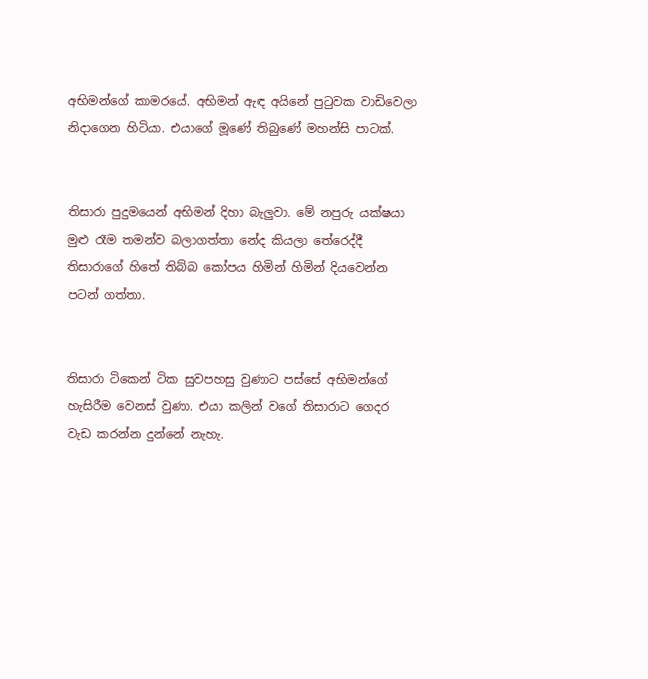අභිමන්ගේ කාමරයේ. අභිමන් ඇඳ අයිනේ පුටුවක වාඩිවෙලා නිදාගෙන හිටියා. එයාගේ මූණේ තිබුණේ මහන්සි පාටක්.


තිසාරා පුදුමයෙන් අභිමන් දිහා බැලුවා. මේ නපුරු යක්ෂයා මුළු රෑම තමන්ව බලාගත්තා නේද කියලා තේරෙද්දී තිසාරාගේ හිතේ තිබ්බ කෝපය හිමින් හිමින් දියවෙන්න පටන් ගත්තා.


තිසාරා ටිකෙන් ටික සුවපහසු වුණාට පස්සේ අභිමන්ගේ හැසිරීම වෙනස් වුණා. එයා කලින් වගේ තිසාරාට ගෙදර වැඩ කරන්න දුන්නේ නැහැ.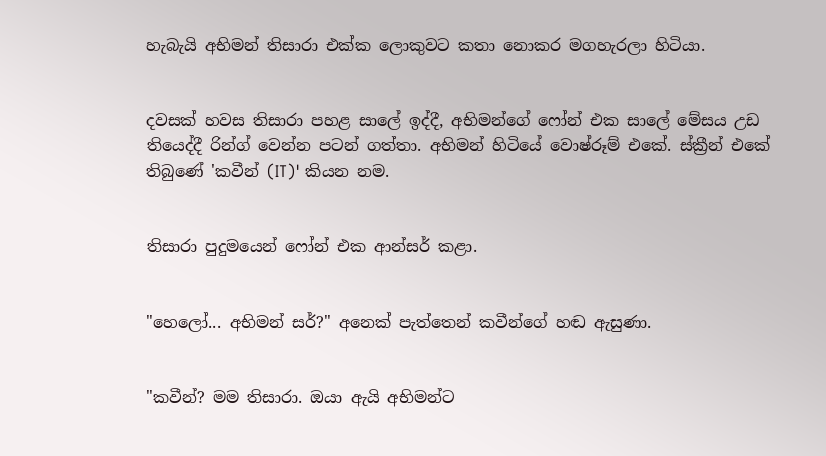හැබැයි අභිමන් තිසාරා එක්ක ලොකුවට කතා නොකර මගහැරලා හිටියා.


දවසක් හවස තිසාරා පහළ සාලේ ඉද්දී, අභිමන්ගේ ෆෝන් එක සාලේ මේසය උඩ තියෙද්දී රින්ග් වෙන්න පටන් ගත්තා. අභිමන් හිටියේ වොෂ්රූම් එකේ. ස්ක්‍රීන් එකේ තිබුණේ 'කවීන් (IT)' කියන නම.


තිසාරා පුදුමයෙන් ෆෝන් එක ආන්සර් කළා.


"හෙලෝ... අභිමන් සර්?" අනෙක් පැත්තෙන් කවීන්ගේ හඬ ඇසුණා.


"කවීන්? මම තිසාරා. ඔයා ඇයි අභිමන්ට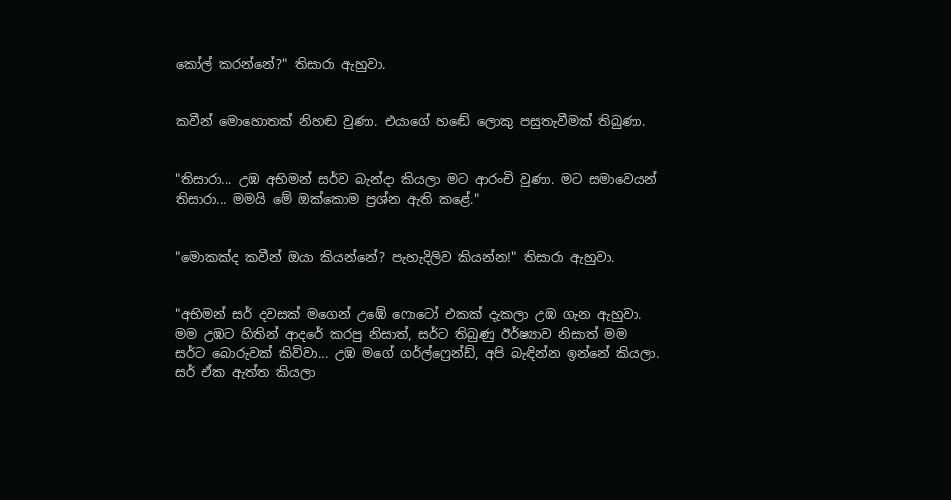කෝල් කරන්නේ?" තිසාරා ඇහුවා.


කවීන් මොහොතක් නිහඬ වුණා. එයාගේ හඬේ ලොකු පසුතැවීමක් තිබුණා.


"තිසාරා... උඹ අභිමන් සර්ව බැන්දා කියලා මට ආරංචි වුණා. මට සමාවෙයන් තිසාරා... මමයි මේ ඔක්කොම ප්‍රශ්න ඇති කළේ."


"මොකක්ද කවීන් ඔයා කියන්නේ? පැහැදිලිව කියන්න!" තිසාරා ඇහුවා.


"අභිමන් සර් දවසක් මගෙන් උඹේ ෆොටෝ එකක් දැකලා උඹ ගැන ඇහුවා. මම උඹට හිතින් ආදරේ කරපු නිසාත්, සර්ට තිබුණු ඊර්ෂ්‍යාව නිසාත් මම සර්ට බොරුවක් කිව්වා... උඹ මගේ ගර්ල්ෆ්‍රෙන්ඩ්, අපි බැඳින්න ඉන්නේ කියලා. සර් ඒක ඇත්ත කියලා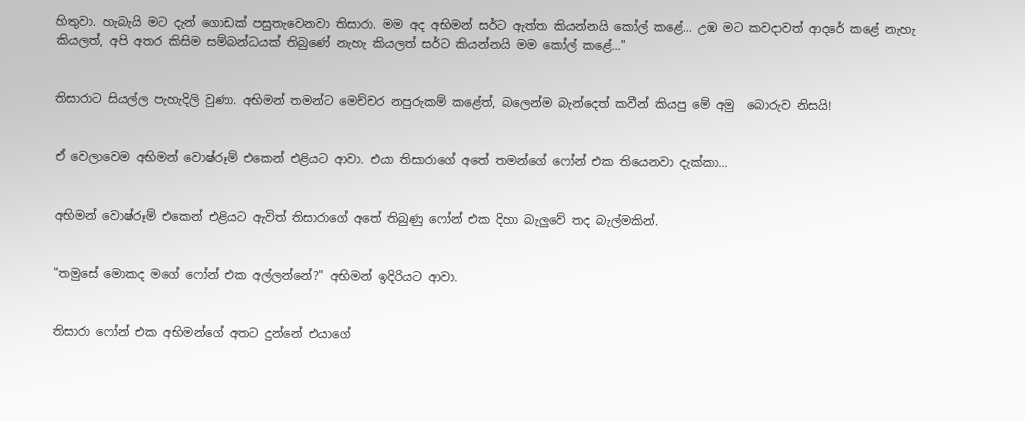හිතුවා. හැබැයි මට දැන් ගොඩක් පසුතැවෙනවා තිසාරා. මම අද අභිමන් සර්ට ඇත්ත කියන්නයි කෝල් කළේ... උඹ මට කවදාවත් ආදරේ කළේ නැහැ කියලත්, අපි අතර කිසිම සම්බන්ධයක් තිබුණේ නැහැ කියලත් සර්ට කියන්නයි මම කෝල් කළේ..."


තිසාරාට සියල්ල පැහැදිලි වුණා. අභිමන් තමන්ට මෙච්චර නපුරුකම් කළේත්, බලෙන්ම බැන්දෙත් කවීන් කියපු මේ අමු  බොරුව නිසයි!


ඒ වෙලාවෙම අභිමන් වොෂ්රූම් එකෙන් එළියට ආවා. එයා තිසාරාගේ අතේ තමන්ගේ ෆෝන් එක තියෙනවා දැක්කා...


අභිමන් වොෂ්රූම් එකෙන් එළියට ඇවිත් තිසාරාගේ අතේ තිබුණු ෆෝන් එක දිහා බැලුවේ තද බැල්මකින්.


"තමුසේ මොකද මගේ ෆෝන් එක අල්ලන්නේ?" අභිමන් ඉදිරියට ආවා.


තිසාරා ෆෝන් එක අභිමන්ගේ අතට දුන්නේ එයාගේ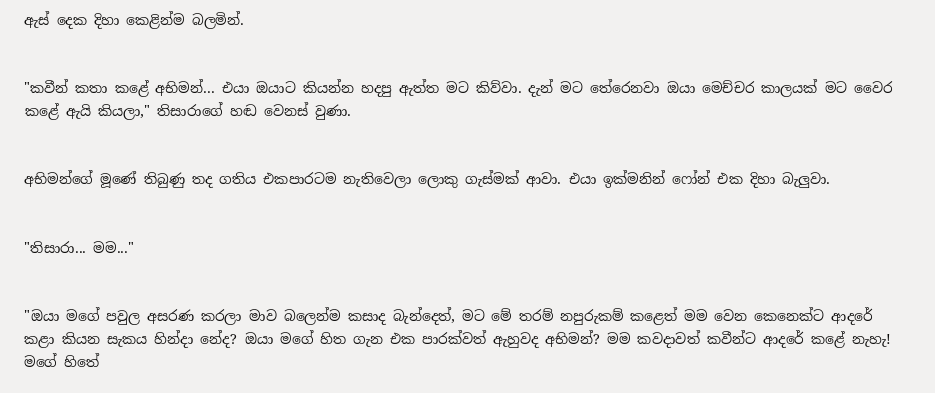ඇස් දෙක දිහා කෙළින්ම බලමින්.


"කවීන් කතා කළේ අභිමන්... එයා ඔයාට කියන්න හදපු ඇත්ත මට කිව්වා. දැන් මට තේරෙනවා ඔයා මෙච්චර කාලයක් මට වෛර කළේ ඇයි කියලා," තිසාරාගේ හඬ වෙනස් වුණා.


අභිමන්ගේ මූණේ තිබුණු තද ගතිය එකපාරටම නැතිවෙලා ලොකු ගැස්මක් ආවා. එයා ඉක්මනින් ෆෝන් එක දිහා බැලුවා.


"තිසාරා... මම..."


"ඔයා මගේ පවුල අසරණ කරලා මාව බලෙන්ම කසාද බැන්දෙත්, මට මේ තරම් නපුරුකම් කළෙත් මම වෙන කෙනෙක්ට ආදරේ කළා කියන සැකය හින්දා නේද? ඔයා මගේ හිත ගැන එක පාරක්වත් ඇහුවද අභිමන්? මම කවදාවත් කවීන්ට ආදරේ කළේ නැහැ! මගේ හිතේ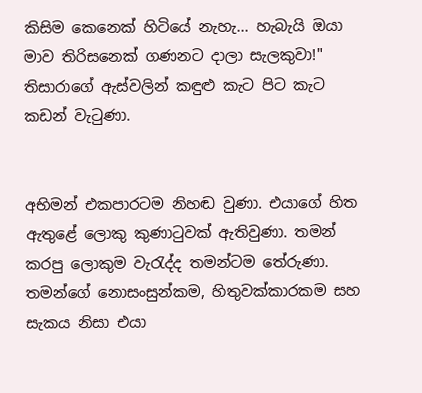කිසිම කෙනෙක් හිටියේ නැහැ... හැබැයි ඔයා මාව තිරිසනෙක් ගණනට දාලා සැලකුවා!" තිසාරාගේ ඇස්වලින් කඳුළු කැට පිට කැට කඩන් වැටුණා.


අභිමන් එකපාරටම නිහඬ වුණා. එයාගේ හිත ඇතුළේ ලොකු කුණාටුවක් ඇතිවුණා. තමන් කරපු ලොකුම වැරැද්ද තමන්ටම තේරුණා. තමන්ගේ නොසංසුන්කම, හිතුවක්කාරකම සහ සැකය නිසා එයා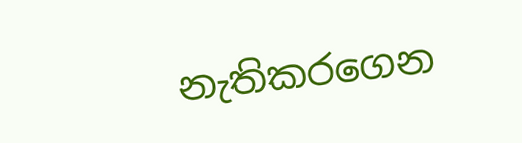නැතිකරගෙන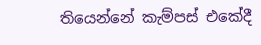තියෙන්නේ කැම්පස් එකේදී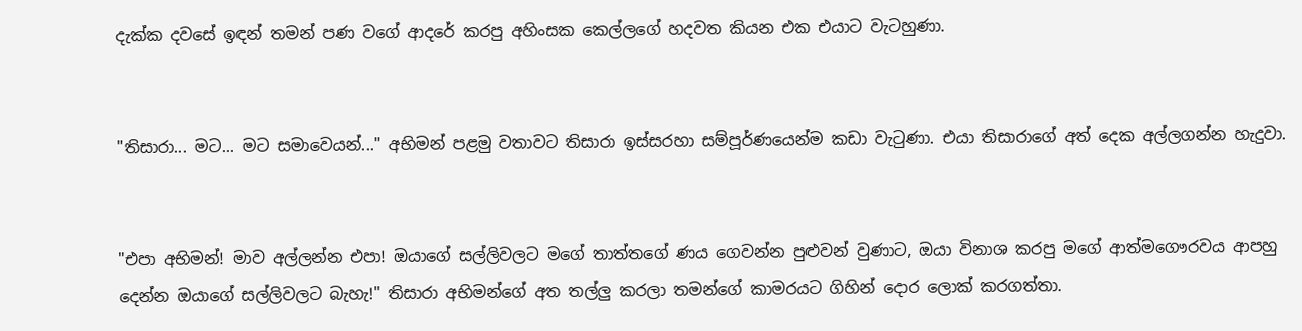දැක්ක දවසේ ඉඳන් තමන් පණ වගේ ආදරේ කරපු අහිංසක කෙල්ලගේ හදවත කියන එක එයාට වැටහුණා.


"තිසාරා... මට... මට සමාවෙයන්..." අභිමන් පළමු වතාවට තිසාරා ඉස්සරහා සම්පූර්ණයෙන්ම කඩා වැටුණා. එයා තිසාරාගේ අත් දෙක අල්ලගන්න හැදුවා.


"එපා අභිමන්! මාව අල්ලන්න එපා! ඔයාගේ සල්ලිවලට මගේ තාත්තගේ ණය ගෙවන්න පුළුවන් වුණාට, ඔයා විනාශ කරපු මගේ ආත්මගෞරවය ආපහු දෙන්න ඔයාගේ සල්ලිවලට බැහැ!" තිසාරා අභිමන්ගේ අත තල්ලු කරලා තමන්ගේ කාමරයට ගිහින් දොර ලොක් කරගත්තා.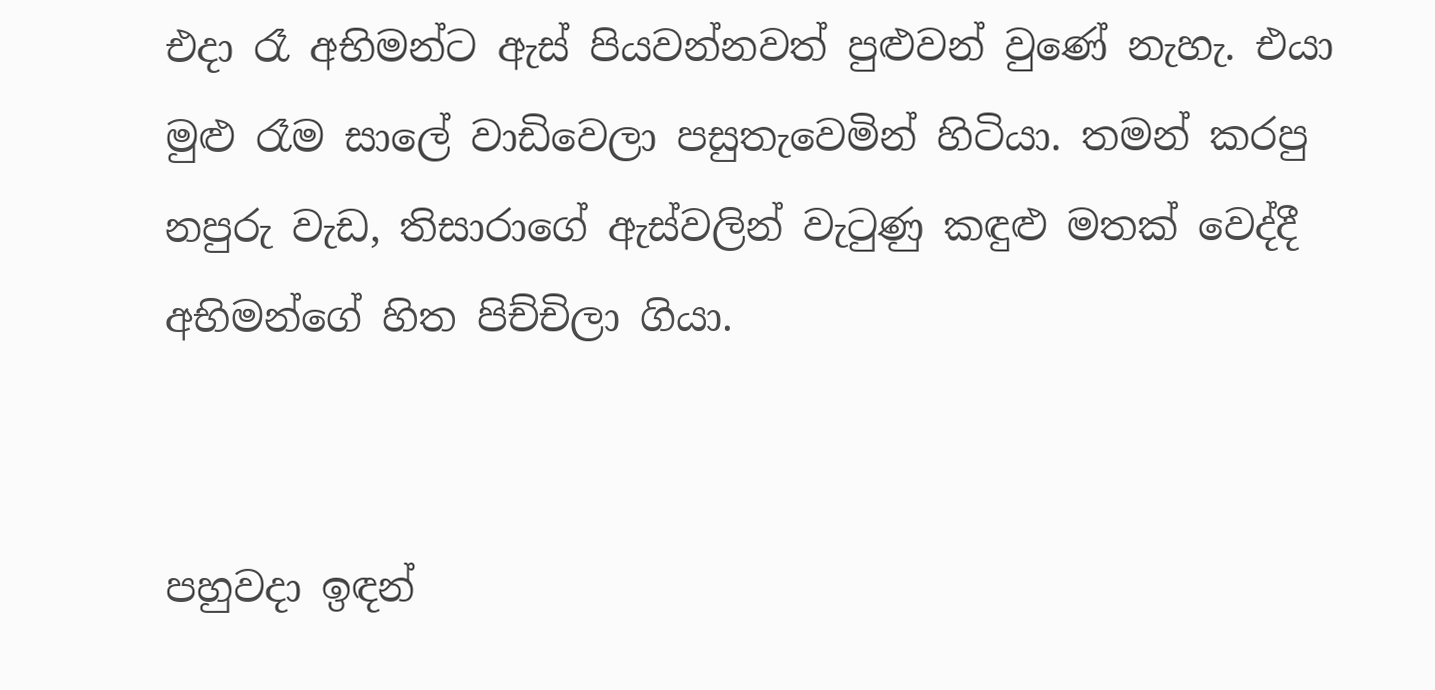එදා රෑ අභිමන්ට ඇස් පියවන්නවත් පුළුවන් වුණේ නැහැ. එයා මුළු රෑම සාලේ වාඩිවෙලා පසුතැවෙමින් හිටියා. තමන් කරපු නපුරු වැඩ, තිසාරාගේ ඇස්වලින් වැටුණු කඳුළු මතක් වෙද්දී අභිමන්ගේ හිත පිච්චිලා ගියා.


පහුවදා ඉඳන්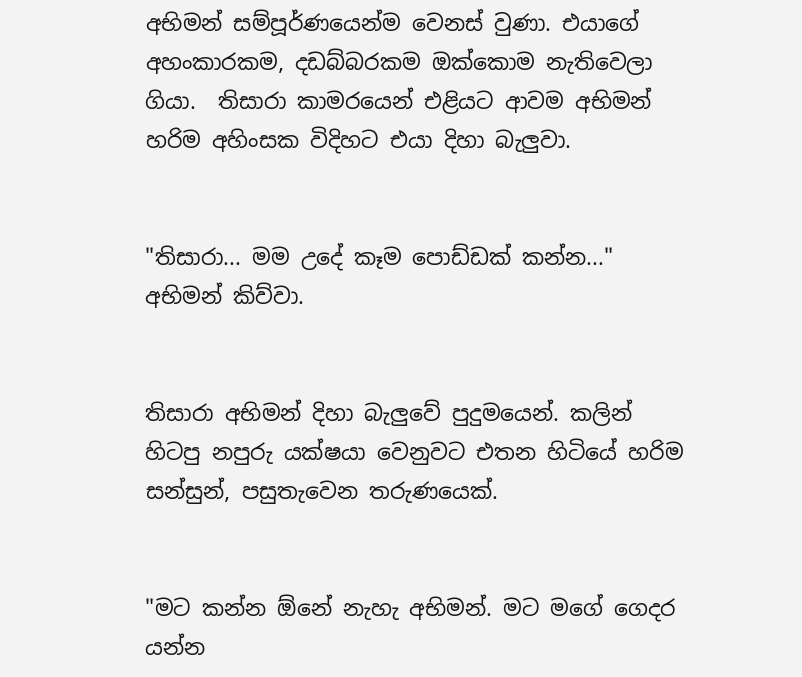අභිමන් සම්පූර්ණයෙන්ම වෙනස් වුණා. එයාගේ අහංකාරකම, දඩබ්බරකම ඔක්කොම නැතිවෙලා ගියා.  තිසාරා කාමරයෙන් එළියට ආවම අභිමන් හරිම අහිංසක විදිහට එයා දිහා බැලුවා.


"තිසාරා... මම උදේ කෑම පොඩ්ඩක් කන්න..." අභිමන් කිව්වා.


තිසාරා අභිමන් දිහා බැලුවේ පුදුමයෙන්. කලින් හිටපු නපුරු යක්ෂයා වෙනුවට එතන හිටියේ හරිම සන්සුන්, පසුතැවෙන තරුණයෙක්.


"මට කන්න ඕනේ නැහැ අභිමන්. මට මගේ ගෙදර යන්න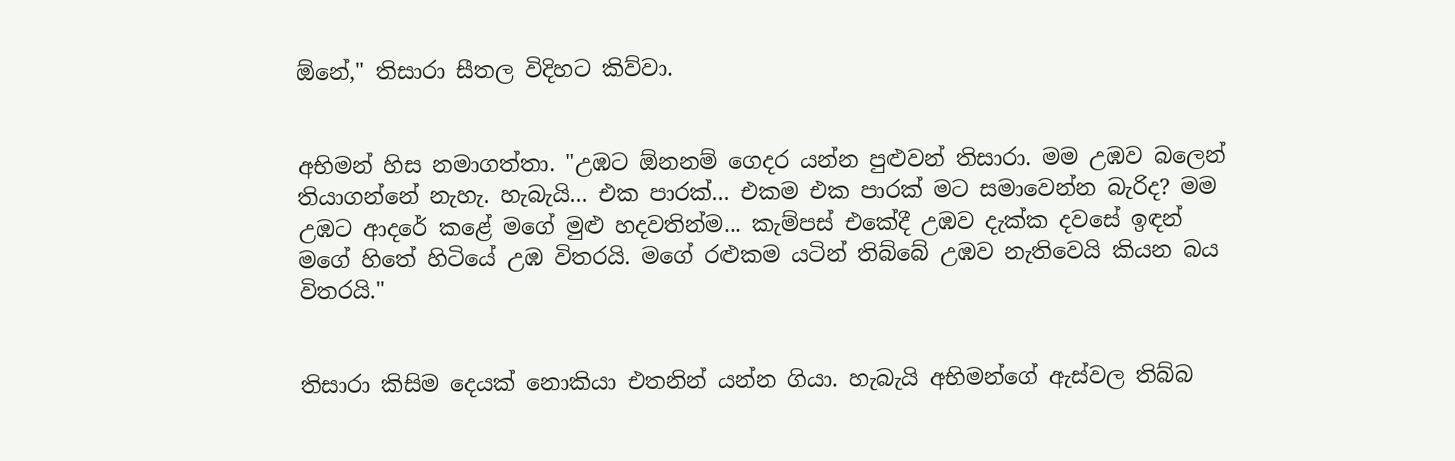ඕනේ," තිසාරා සීතල විදිහට කිව්වා.


අභිමන් හිස නමාගත්තා. "උඹට ඕනනම් ගෙදර යන්න පුළුවන් තිසාරා. මම උඹව බලෙන් තියාගන්නේ නැහැ. හැබැයි... එක පාරක්... එකම එක පාරක් මට සමාවෙන්න බැරිද? මම උඹට ආදරේ කළේ මගේ මුළු හදවතින්ම... කැම්පස් එකේදී උඹව දැක්ක දවසේ ඉඳන් මගේ හිතේ හිටියේ උඹ විතරයි. මගේ රළුකම යටින් තිබ්බේ උඹව නැතිවෙයි කියන බය විතරයි."


තිසාරා කිසිම දෙයක් නොකියා එතනින් යන්න ගියා. හැබැයි අභිමන්ගේ ඇස්වල තිබ්බ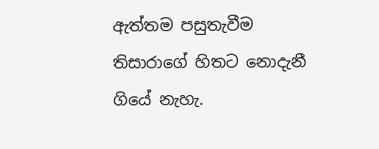ඇත්තම පසුතැවීම තිසාරාගේ හිතට නොදැනී ගියේ නැහැ.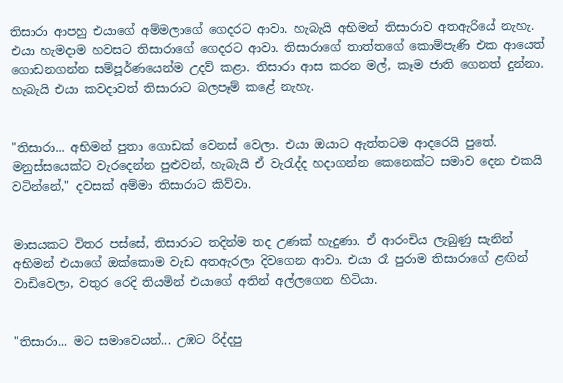තිසාරා ආපහු එයාගේ අම්මලාගේ ගෙදරට ආවා. හැබැයි අභිමන් තිසාරාව අතඇරියේ නැහැ. එයා හැමදාම හවසට තිසාරාගේ ගෙදරට ආවා. තිසාරාගේ තාත්තගේ කොම්පැණි එක ආයෙත් ගොඩනගන්න සම්පූර්ණයෙන්ම උදව් කළා. තිසාරා ආස කරන මල්, කෑම ජාති ගෙනත් දුන්නා. හැබැයි එයා කවදාවත් තිසාරාට බලපෑම් කළේ නැහැ.


"තිසාරා... අභිමන් පුතා ගොඩක් වෙනස් වෙලා. එයා ඔයාට ඇත්තටම ආදරෙයි පුතේ. මනුස්සයෙක්ට වැරදෙන්න පුළුවන්, හැබැයි ඒ වැරැද්ද හදාගන්න කෙනෙක්ට සමාව දෙන එකයි වටින්නේ," දවසක් අම්මා තිසාරාට කිව්වා.


මාසයකට විතර පස්සේ, තිසාරාට තදින්ම තද උණක් හැදුණා. ඒ ආරංචිය ලැබුණු සැනින් අභිමන් එයාගේ ඔක්කොම වැඩ අතඇරලා දිවගෙන ආවා. එයා රෑ පුරාම තිසාරාගේ ළඟින් වාඩිවෙලා, වතුර රෙදි තියමින් එයාගේ අතින් අල්ලගෙන හිටියා.


"තිසාරා... මට සමාවෙයන්... උඹට රිද්දපු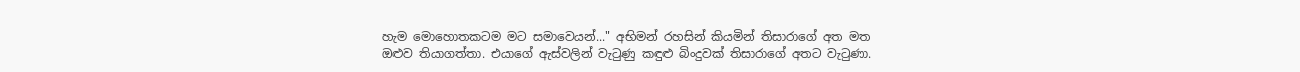හැම මොහොතකටම මට සමාවෙයන්..." අභිමන් රහසින් කියමින් තිසාරාගේ අත මත ඔළුව තියාගත්තා. එයාගේ ඇස්වලින් වැටුණු කඳුළු බිංදුවක් තිසාරාගේ අතට වැටුණා.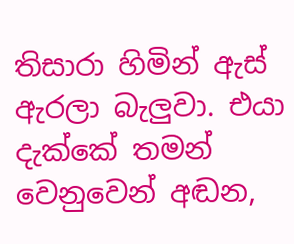තිසාරා හිමින් ඇස් ඇරලා බැලුවා. එයා දැක්කේ තමන් වෙනුවෙන් අඬන,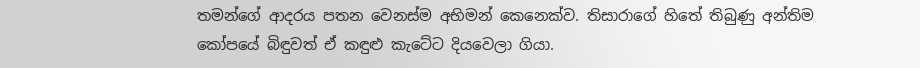තමන්ගේ ආදරය පතන වෙනස්ම අභිමන් කෙනෙක්ව. තිසාරාගේ හිතේ තිබුණු අන්තිම කෝපයේ බිඳුවත් ඒ කඳුළු කැටේට දියවෙලා ගියා.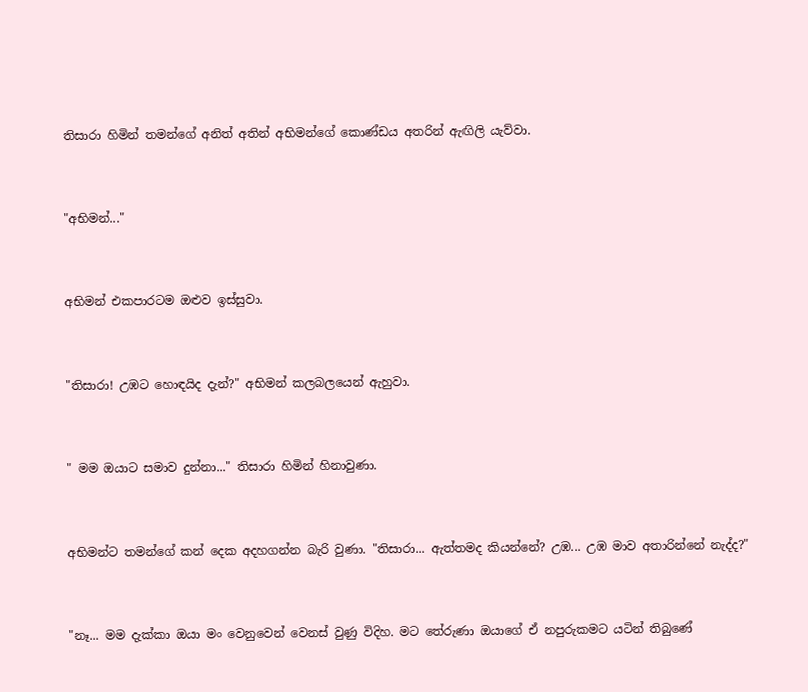තිසාරා හිමින් තමන්ගේ අනිත් අතින් අභිමන්ගේ කොණ්ඩය අතරින් ඇඟිලි යැව්වා.


"අභිමන්..."


අභිමන් එකපාරටම ඔළුව ඉස්සුවා.


"තිසාරා! උඹට හොඳයිද දැන්?" අභිමන් කලබලයෙන් ඇහුවා.


" මම ඔයාට සමාව දුන්නා..." තිසාරා හිමින් හිනාවුණා.


අභිමන්ට තමන්ගේ කන් දෙක අදහගන්න බැරි වුණා. "තිසාරා... ඇත්තමද කියන්නේ? උඹ... උඹ මාව අතාරින්නේ නැද්ද?"


"නෑ... මම දැක්කා ඔයා මං වෙනුවෙන් වෙනස් වුණු විදිහ. මට තේරුණා ඔයාගේ ඒ නපුරුකමට යටින් තිබුණේ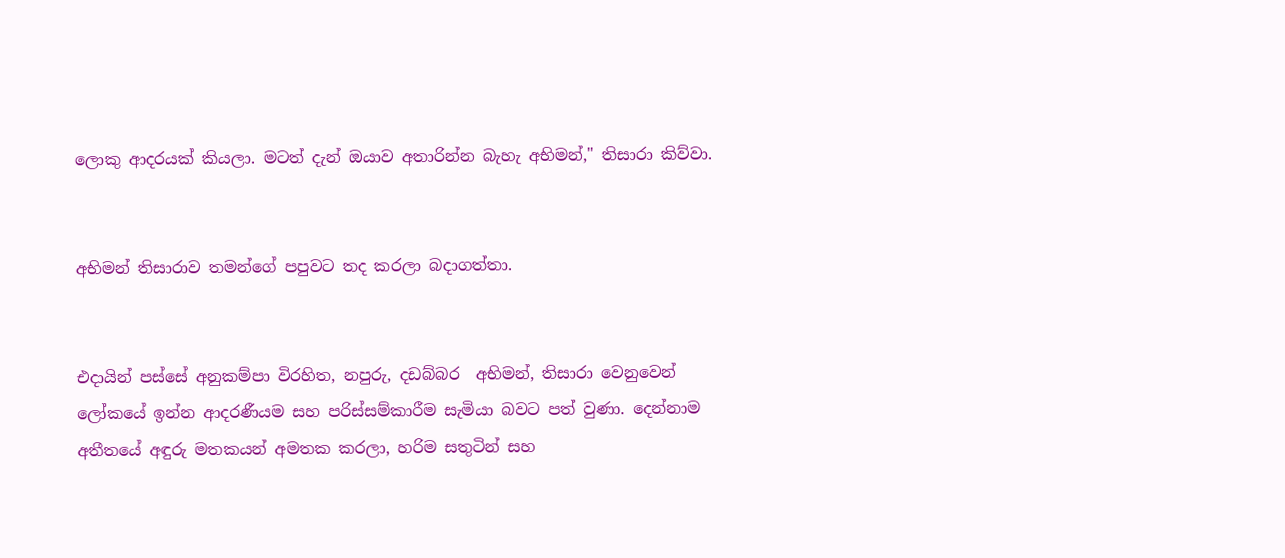ලොකු ආදරයක් කියලා. මටත් දැන් ඔයාව අතාරින්න බැහැ අභිමන්," තිසාරා කිව්වා.


අභිමන් තිසාරාව තමන්ගේ පපුවට තද කරලා බදාගත්තා.


එදායින් පස්සේ අනුකම්පා විරහිත, නපුරු, දඩබ්බර  අභිමන්, තිසාරා වෙනුවෙන් ලෝකයේ ඉන්න ආදරණීයම සහ පරිස්සම්කාරීම සැමියා බවට පත් වුණා. දෙන්නාම අතීතයේ අඳුරු මතකයන් අමතක කරලා, හරිම සතුටින් සහ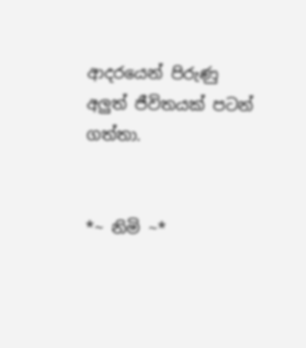ආදරයෙන් පිරුණු අලුත් ජීවිතයක් පටන් ගත්තා.


*~ නිමි ~*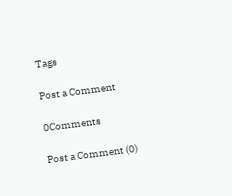Tags

Post a Comment

0Comments

Post a Comment (0)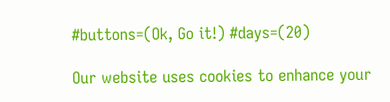#buttons=(Ok, Go it!) #days=(20)

Our website uses cookies to enhance your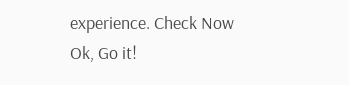experience. Check Now
Ok, Go it!